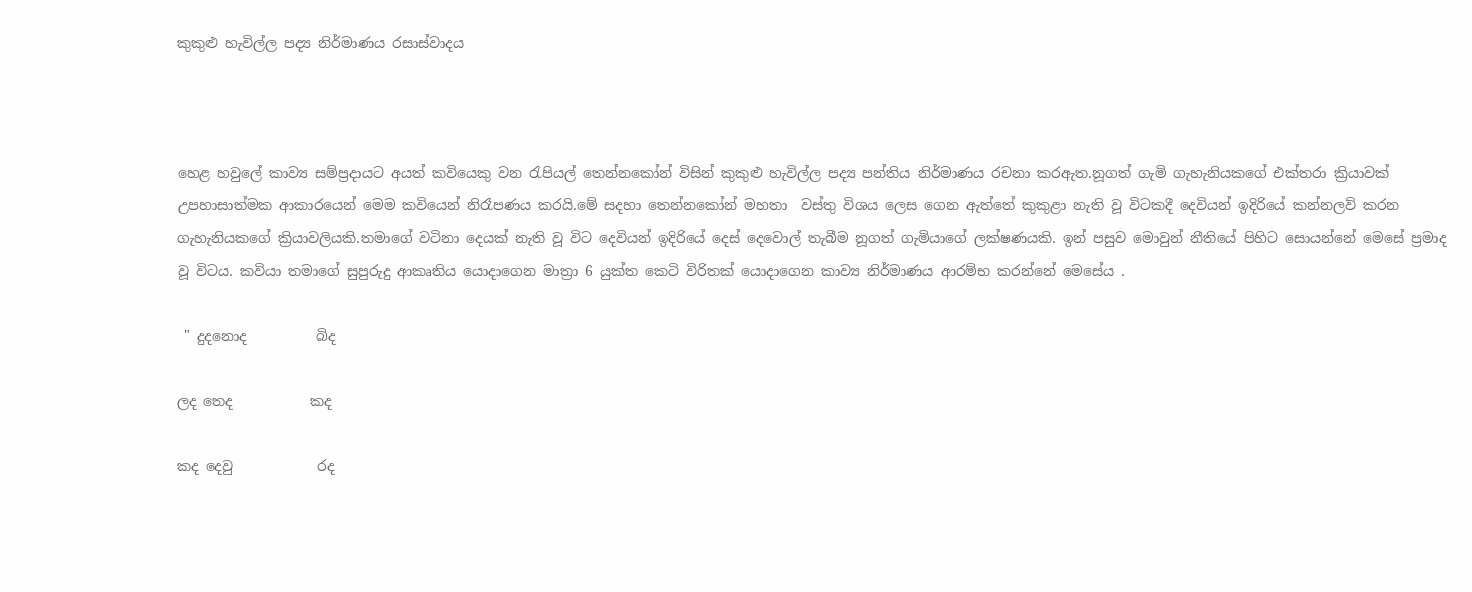කුකුළු හැවිල්ල පද්‍ය නිර්මාණය රසාස්වාදය



හෙළ හවුලේ කාව්‍ය සම්ප්‍රදායට අයත් කවියෙකු වන රැපියල් තෙන්නකෝන් විසින් කුකුළු හැවිල්ල පද්‍ය පන්තිය නිර්මාණය රචනා කරඇත.නූගත් ගැමි ගැහැනියකගේ එක්තරා ක්‍රියාවක් උපහාසාත්මක ආකාරයෙන් මෙම කවියෙන් නිරෑපණය කරයි.මේ සදහා තෙන්නකෝන් මහතා  වස්තු විශය ලෙස ගෙන ඇත්තේ කුකුළා නැති වූ විටකදී දෙවියන් ඉදිරියේ කන්නලව් කරන ගැහැනියකගේ ක්‍රියාවලියකි.තමාගේ වටිනා දෙයක් නැති වූ විට දෙවියන් ඉදිරියේ දෙස් දෙවොල් තැබීම නූගත් ගැමියාගේ ලක්ෂණයකි. ඉන් පසුව මොවුන් නීතියේ පිහිට සොයන්නේ මෙසේ ප්‍රමාද වූ විටය. කවියා තමාගේ සුපුරුදු ආකෘතිය යොදාගෙන මාත්‍රා 6 යුක්ත කෙටි විරිතක් යොදාගෙන කාව්‍ය නිර්මාණය ආරම්භ කරන්නේ මෙසේය .

 " දුදනොද          බිද

ලද තෙද           කද

කද දෙවු            රද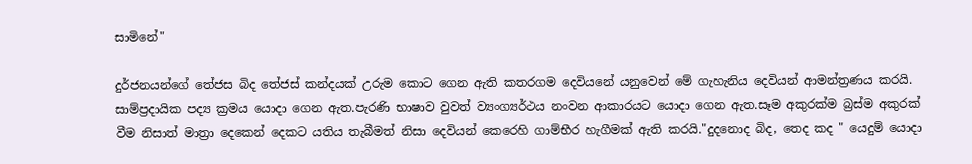සාමිනේ"

දුර්ජනයන්ගේ තේජස බිද තේජස් කන්දයක් උරුම කොට ගෙන ඇති කතරගම දෙවියනේ යනුවෙන් මේ ගැහැනිය දෙවියන් ආමන්ත්‍රණය කරයි. සාම්ප්‍රදායික පද්‍ය ක්‍රමය යොදා ගෙන ඇත.පැරණි භාෂාව වුවත් ව්‍යංග්‍යර්ථය නංවන ආකාරයට යොදා ගෙන ඇත.සෑම අකුරක්ම බ්‍රස්ම අකුරක් වීම නිසාත් මාත්‍රා දෙකෙන් දෙකට යතිය තැබීමත් නිසා දෙවියන් කෙරෙහි ගාම්භීර හැගීමක් ඇති කරයි."දුදනොද බිද, තෙද කද " යෙදුම් යොදා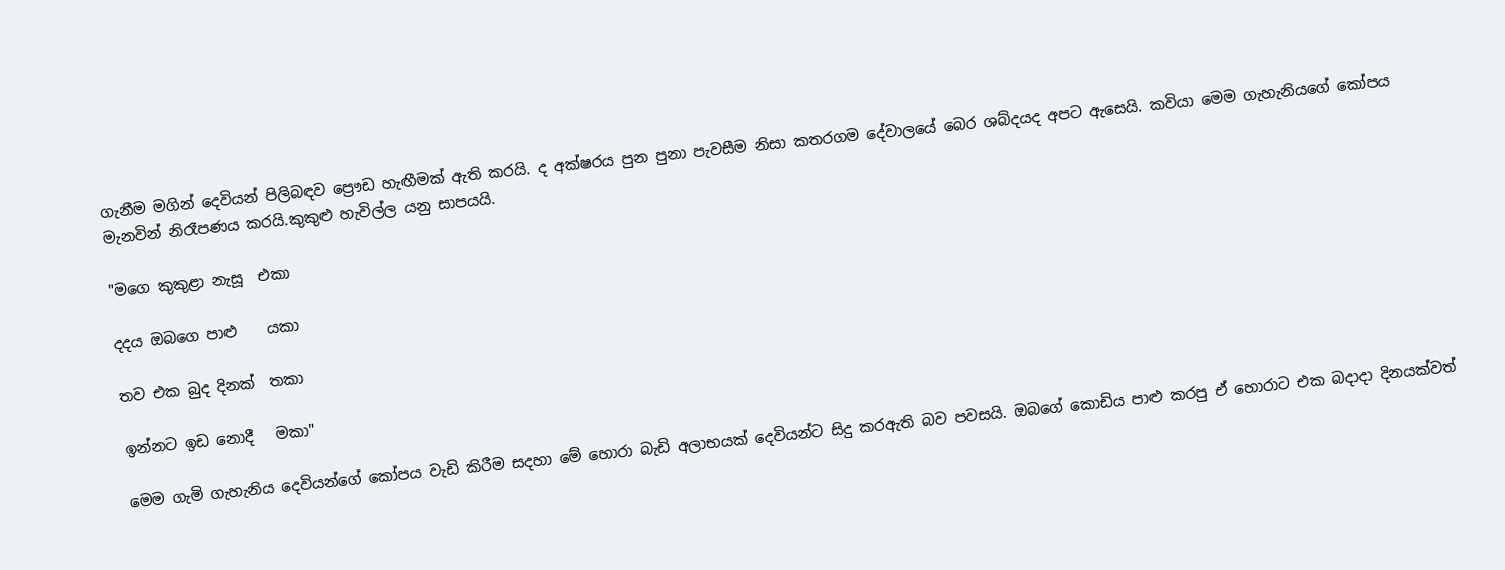ගැනීම මගින් දෙවියන් පිලිබඳව ප්‍රෞඩ හැඟීමක් ඇති කරයි. ද අක්ෂ‍රය පුන පුනා පැවසීම නිසා කතරගම දේවාලයේ බෙර ශබ්දයද අපට ඇසෙයි. කවියා මෙම ගැහැනියගේ කෝපය මැනවින් නිරෑපණය කරයි.කුකුළු හැවිල්ල යනු සාපයයි.

"මගෙ කුකුළා නැසූ  එකා

දදය ඔබගෙ පාළු    යකා

තව එක බුද දිනක්  තකා

ඉන්නට ඉඩ නොදී   මකා"

මෙම ගැමි ගැහැනිය දෙවියන්ගේ කෝපය වැඩි කිරීම සදහා මේ හොරා බැඩි අලාභයක් දෙවියන්ට සිදු කරඇති බව පවසයි. ඔබගේ කොඩිය පාළු කරපු ඒ හොරාට එක බදාදා දිනයක්වත්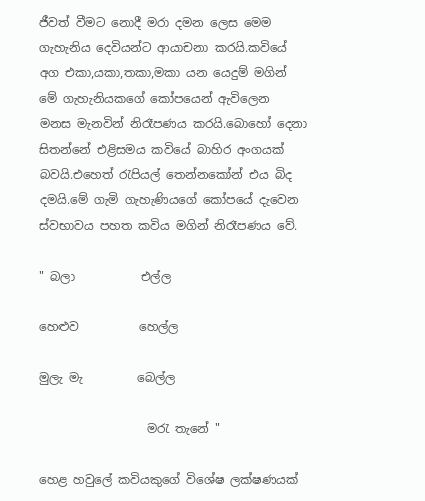ජීවත් වීමට නොදී මරා දමන ලෙස මෙම ගැහැනිය දෙවියන්ට ආයාචනා කරයි.කවියේ අග එකා,යකා,තකා,මකා යන යෙදුම් මගින් මේ ගැහැනියකගේ කෝපයෙන් ඇවිලෙන මනස මැනවින් නිරෑපණය කරයි.බොහෝ දෙනා සිතන්නේ එළිසමය කවියේ බාහිර අංගයක් බවයි.එහෙත් රැපියල් තෙන්නකෝන් එය බිද දමයි.මේ ගැමි ගැහැණියගේ කෝපයේ දැවෙන ස්වභාවය පහත කවිය මගින් නිරෑපණය වේ.

" බලා           එල්ල

හෙළුව          හෙල්ල

මුලැ මැ         බෙල්ල

                  මරැ තැනේ "

හෙළ හවුලේ කවියකුගේ විශේෂ ලක්ෂණයක්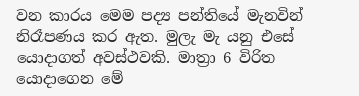වන කාරය මෙම පද්‍ය පන්තියේ මැනවින් නිරෑපණය කර ඇත. මුලැ මැ යනු එසේ යොදාගත් අවස්ථවකි. මාත්‍රා 6 විරිත යොදාගෙන මේ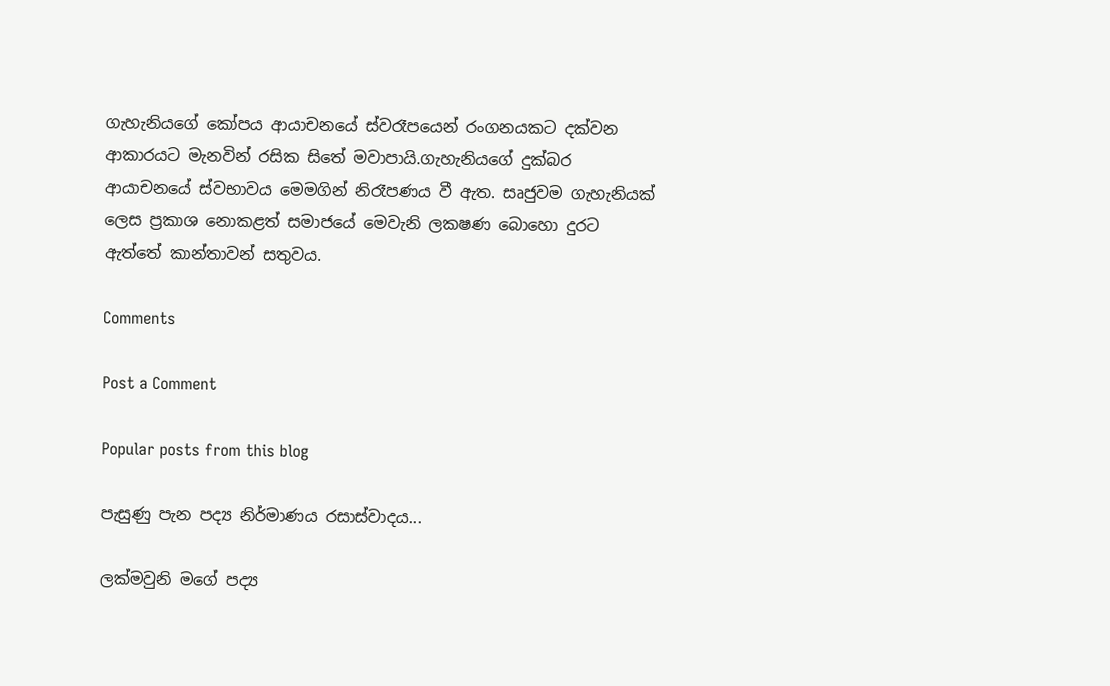ගැහැනියගේ කෝපය ආයාචනයේ ස්වරෑපයෙන් රංගනයකට දක්වන ආකාරයට මැනවින් රසික සිතේ මවාපායි.ගැහැනියගේ දුක්බර ආයාචනයේ ස්වභාවය මෙමගින් නිරෑපණය වී ඇත. සෘජුවම ගැහැනියක් ලෙස ප්‍රකාශ නොකළත් සමාජයේ මෙවැනි ලකෂණ බොහො දුරට ඇත්තේ කාන්තාවන් සතුවය.

Comments

Post a Comment

Popular posts from this blog

පැසුණු පැන පද්‍ය නිර්මාණය රසාස්වාදය...

ලක්මවුනි මගේ පද්‍ය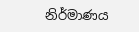නිර්මාණය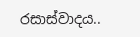රසාස්වාදය..